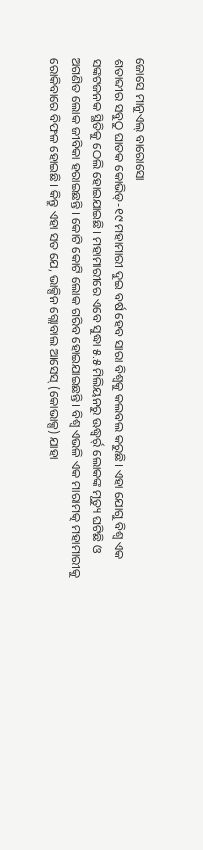ଜୋସେ ମାନୁଏଲ୍ ବାରୋସୋ
ଶତାବ୍ଦୀର ସବୁଠୁ ଘାତକ କୋଭିଡ୍-୧୯ ମହାମାରୀ ଦୁଇ ବର୍ଷ ହେବ ସାରା ବିଶ୍ୱକୁ କଲବଲ କରୁଛି। ଏହା ଯୋଗୁ ବିଶ୍ୱ ଏକ ସଙ୍କଟଜନକ ସ୍ଥିତିକୁ ଠେଲି ହୋଇଯାଇଛି। ମହାମାରୀରେ ଏବେ ସୁଦ୍ଧା ୫.୫ ମିଲିୟନରୁ ଊଦ୍ଧ୍ୱର୍ର୍ ଲୋକଙ୍କ ମୃତ୍ୟୁ ଘଟିଛି ଓ ଅଗଣିତ ଲୋକ ଜୀବିକା ହରାଇଛନ୍ତି । କୋଟି କୋଟି ଲୋକ ଗରିବ ହୋଇଯାଇଛନ୍ତି। ବିଶ୍ୱ ଏଭଳି ଏକ ମାରାମତ୍କ ମହାମାରୀକୁ ରୋକିବାରେ ବିଫଳ ହୋଇଛି। କିନ୍ତୁ ଏହା ସତ ଯେ, ଭାକ୍ସିନ ଗ୍ଲୋବାଲ ଆସେସ୍ (କୋଭାକ୍ସ) ଯାହା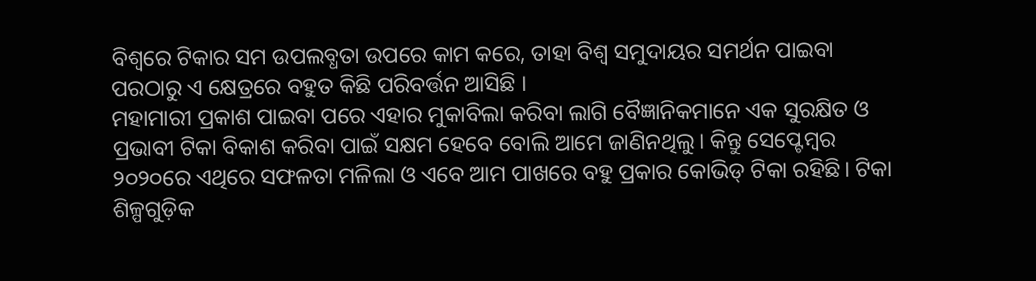ବିଶ୍ୱରେ ଟିକାର ସମ ଉପଲବ୍ଧତା ଉପରେ କାମ କରେ, ତାହା ବିଶ୍ୱ ସମୁଦାୟର ସମର୍ଥନ ପାଇବା ପରଠାରୁ ଏ କ୍ଷେତ୍ରରେ ବହୁତ କିଛି ପରିବର୍ତ୍ତନ ଆସିଛି ।
ମହାମାରୀ ପ୍ରକାଶ ପାଇବା ପରେ ଏହାର ମୁକାବିଲା କରିବା ଲାଗି ବୈଜ୍ଞାନିକମାନେ ଏକ ସୁରକ୍ଷିତ ଓ ପ୍ରଭାବୀ ଟିକା ବିକାଶ କରିବା ପାଇଁ ସକ୍ଷମ ହେବେ ବୋଲି ଆମେ ଜାଣିନଥିଲୁ। କିନ୍ତୁ ସେପ୍ଟେମ୍ବର ୨୦୨୦ରେ ଏଥିରେ ସଫଳତା ମଳିଲା ଓ ଏବେ ଆମ ପାଖରେ ବହୁ ପ୍ରକାର କୋଭିଡ୍ ଟିକା ରହିଛି। ଟିକା ଶିଳ୍ପଗୁଡ଼ିକ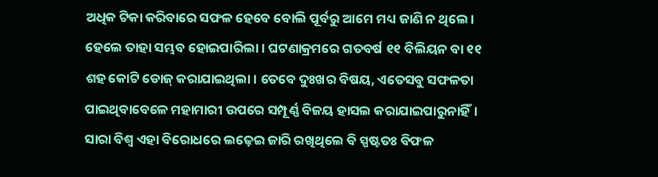ଅଧିକ ଟିକା କରିବାରେ ସଫଳ ହେବେ ବୋଲି ପୂର୍ବରୁ ଆମେ ମଧ୍ୟ ଜାଣି ନ ଥିଲେ। ହେଲେ ତାହା ସମ୍ଭବ ହୋଇପାରିଲା। ଘଟଣାକ୍ରମରେ ଗତବର୍ଷ ୧୧ ବିଲିୟନ ବା ୧୧ ଶହ କୋଟି ଡୋଜ୍ କରାଯାଇଥିଲା। ତେବେ ଦୁଃଖର ବିଷୟ, ଏତେସବୁ ସଫଳତା ପାଇଥିବାବେଳେ ମହାମାରୀ ଉପରେ ସମ୍ପୂର୍ଣ୍ଣ ବିଜୟ ହାସଲ କରାଯାଇପାରୁନାହିଁ। ସାରା ବିଶ୍ୱ ଏହା ବିରୋଧରେ ଲଢ଼େଇ ଜାରି ରଖିଥିଲେ ବି ସ୍ପଷ୍ଟତଃ ବିଫଳ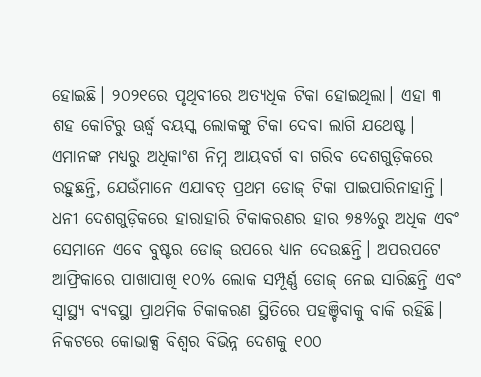ହୋଇଛି। ୨୦୨୧ରେ ପୃଥିବୀରେ ଅତ୍ୟଧିକ ଟିକା ହୋଇଥିଲା। ଏହା ୩ ଶହ କୋଟିରୁ ଊର୍ଦ୍ଧ୍ୱ ବୟସ୍କ ଲୋକଙ୍କୁ ଟିକା ଦେବା ଲାଗି ଯଥେଷ୍ଟ। ଏମାନଙ୍କ ମଧ୍ୟରୁ ଅଧିକାଂଶ ନିମ୍ନ ଆୟବର୍ଗ ବା ଗରିବ ଦେଶଗୁଡ଼ିକରେ ରହୁଛନ୍ତି, ଯେଉଁମାନେ ଏଯାବତ୍ ପ୍ରଥମ ଡୋଜ୍ ଟିକା ପାଇପାରିନାହାନ୍ତି। ଧନୀ ଦେଶଗୁଡ଼ିକରେ ହାରାହାରି ଟିକାକରଣର ହାର ୭୫%ରୁ ଅଧିକ ଏବଂ ସେମାନେ ଏବେ ବୁଷ୍ଟର ଡୋଜ୍ ଉପରେ ଧ୍ୟାନ ଦେଉଛନ୍ତି। ଅପରପଟେ ଆଫ୍ରିକାରେ ପାଖାପାଖି ୧୦% ଲୋକ ସମ୍ପୂର୍ଣ୍ଣ ଡୋଜ୍ ନେଇ ସାରିଛନ୍ତି ଏବଂ ସ୍ବାସ୍ଥ୍ୟ ବ୍ୟବସ୍ଥା ପ୍ରାଥମିକ ଟିକାକରଣ ସ୍ଥିତିରେ ପହଞ୍ଚିବାକୁ ବାକି ରହିଛି।
ନିକଟରେ କୋଭାକ୍ସ ବିଶ୍ୱର ବିଭିନ୍ନ ଦେଶକୁ ୧୦୦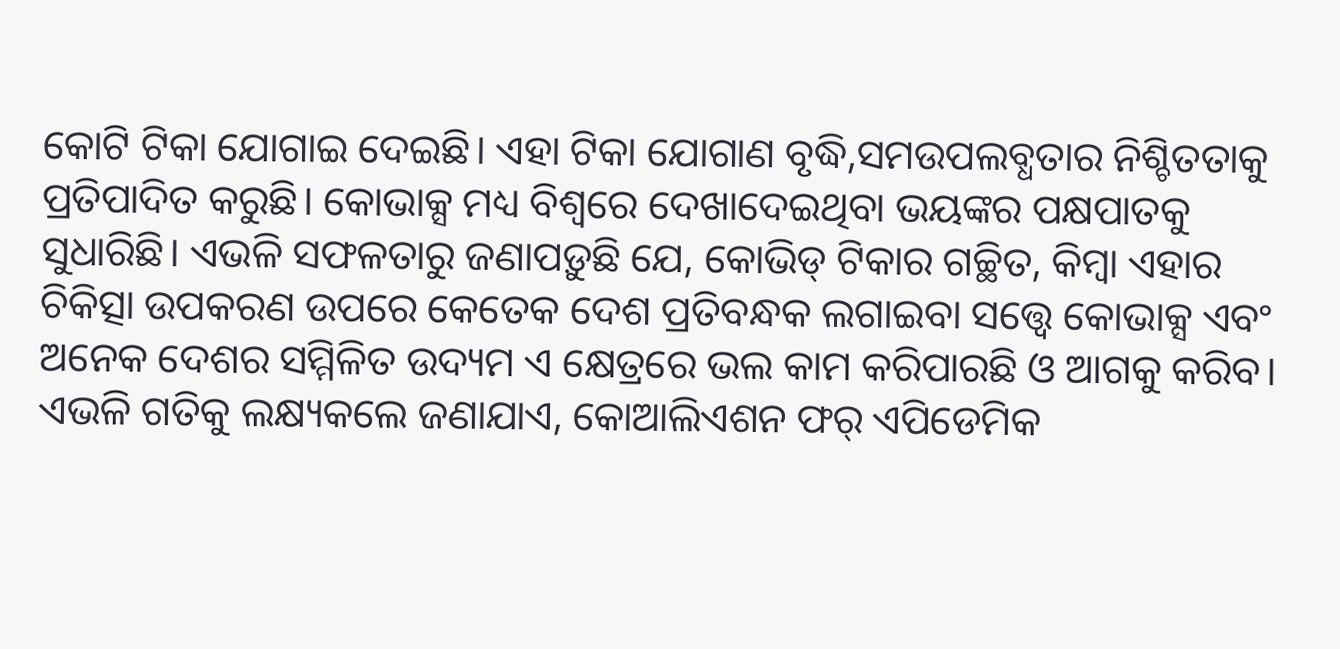କୋଟି ଟିକା ଯୋଗାଇ ଦେଇଛି। ଏହା ଟିକା ଯୋଗାଣ ବୃଦ୍ଧି,ସମଉପଲବ୍ଧତାର ନିଶ୍ଚିତତାକୁ ପ୍ରତିପାଦିତ କରୁଛି। କୋଭାକ୍ସ ମଧ୍ୟ ବିଶ୍ୱରେ ଦେଖାଦେଇଥିବା ଭୟଙ୍କର ପକ୍ଷପାତକୁ ସୁଧାରିଛି। ଏଭଳି ସଫଳତାରୁ ଜଣାପଡ଼ୁଛି ଯେ, କୋଭିଡ୍ ଟିକାର ଗଚ୍ଛିତ, କିମ୍ବା ଏହାର ଚିକିତ୍ସା ଉପକରଣ ଉପରେ କେତେକ ଦେଶ ପ୍ରତିବନ୍ଧକ ଲଗାଇବା ସତ୍ତ୍ୱେ କୋଭାକ୍ସ ଏବଂ ଅନେକ ଦେଶର ସମ୍ମିଳିତ ଉଦ୍ୟମ ଏ କ୍ଷେତ୍ରରେ ଭଲ କାମ କରିପାରଛି ଓ ଆଗକୁ କରିବ। ଏଭଳି ଗତିକୁ ଲକ୍ଷ୍ୟକଲେ ଜଣାଯାଏ, କୋଆଲିଏଶନ ଫର୍ ଏପିଡେମିକ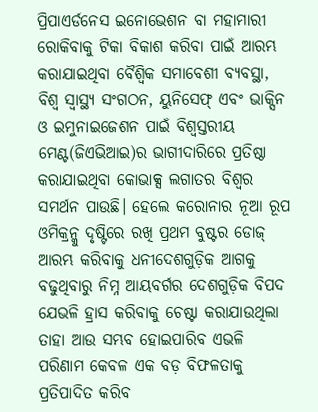ପ୍ରିପାଏର୍ଡନେସ ଇନୋଭେଶନ ବା ମହାମାରୀ ରୋକିବାକୁ ଟିକା ବିକାଶ କରିବା ପାଇଁ ଆରମ୍ଭ କରାଯାଇଥିବା ବୈଶ୍ୱିକ ସମାବେଶୀ ବ୍ୟବସ୍ଥା, ବିଶ୍ୱ ସ୍ବାସ୍ଥ୍ୟ ସଂଗଠନ, ୟୁନିସେଫ୍ ଏବଂ ଭାକ୍ସିନ ଓ ଇମୁନାଇଜେଶନ ପାଇଁ ବିଶ୍ୱସ୍ତରୀୟ ମେଣ୍ଟ(ଜିଏଭିଆଇ)ର ଭାଗୀଦାରିରେ ପ୍ରତିଷ୍ଠା କରାଯାଇଥିବା କୋଭାକ୍ସ ଲଗାତର ବିଶ୍ୱର ସମର୍ଥନ ପାଉଛି। ହେଲେ କରୋନାର ନୂଆ ରୂପ ଓମିକ୍ରନ୍କୁ ଦୃଷ୍ଟିରେ ରଖି ପ୍ରଥମ ବୁଷ୍ଟର ଡୋଜ୍ ଆରମ୍ଭ କରିବାକୁ ଧନୀଦେଶଗୁଡ଼ିକ ଆଗକୁ ବଢୁଥିବାରୁ ନିମ୍ନ ଆୟବର୍ଗର ଦେଶଗୁଡ଼ିକ ବିପଦ ଯେଭଳି ହ୍ରାସ କରିବାକୁ ଚେଷ୍ଟା କରାଯାଉଥିଲା ତାହା ଆଉ ସମ୍ଭବ ହୋଇପାରିବ ଏଭଳି ପରିଣାମ କେବଳ ଏକ ବଡ଼ ବିଫଳତାକୁ ପ୍ରତିପାଦିତ କରିବ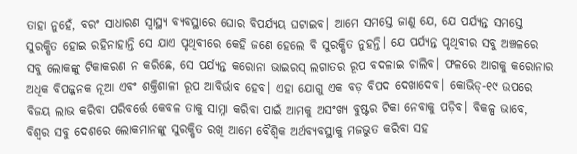ତାହା ନୁହେଁ, ବରଂ ସାଧାରଣ ସ୍ବାସ୍ଥ୍ୟ ବ୍ୟବସ୍ଥାରେ ଘୋର ବିପର୍ଯ୍ୟୟ ଘଟାଇବ। ଆମେ ସମସ୍ତେ ଜାଣୁ ଯେ, ଯେ ପର୍ଯ୍ୟନ୍ତ ସମସ୍ତେ ସୁରକ୍ଷିତ ହୋଇ ରହିନାହାନ୍ତି ସେ ଯାଏ ପୃଥିବୀରେ କେହି ଜଣେ ହେଲେ ବି ସୁରକ୍ଷିତ ନୁହନ୍ତି। ଯେ ପର୍ଯ୍ୟନ୍ତ ପୃଥିବୀର ସବୁ ଅଞ୍ଚଳରେ ସବୁ ଲୋକଙ୍କୁ ଟିକାକରଣ ନ କରିଛେ, ସେ ପର୍ଯ୍ୟନ୍ତ କରୋନା ଭାଇରସ୍ ଲଗାତର ରୂପ ବଦଳାଇ ଚାଲିବ। ଫଳରେ ଆଗକୁ କରୋନାର ଅଧିକ ବିପଜ୍ଜନକ ନୂଆ ଏବଂ ଶକ୍ତିଶାଳୀ ରୂପ ଆବିର୍ଭାବ ହେବ। ଏହା ଯୋଗୁ ଏକ ବଡ଼ ବିପଦ ଦେଖାଦେବ। କୋଭିଡ୍-୧୯ ଉପରେ ବିଜୟ ଲାଭ କରିବା ପରିବର୍ତ୍ତେ କେବଳ ତାକୁ ସାମ୍ନା କରିବା ପାଇଁ ଆମକୁ ଅସଂଖ୍ୟ ବୁଷ୍ଟର ଟିକା ନେବାକୁ ପଡ଼ିବ। ବିକଳ୍ପ ଭାବେ, ବିଶ୍ୱର ସବୁ ଦେଶରେ ଲୋକମାନଙ୍କୁ ସୁରକ୍ଷିତ ରଖି ଆମେ ବୈଶ୍ୱିକ ଅର୍ଥବ୍ୟବସ୍ଥାକୁ ମଜଭୁତ କରିବା ସହ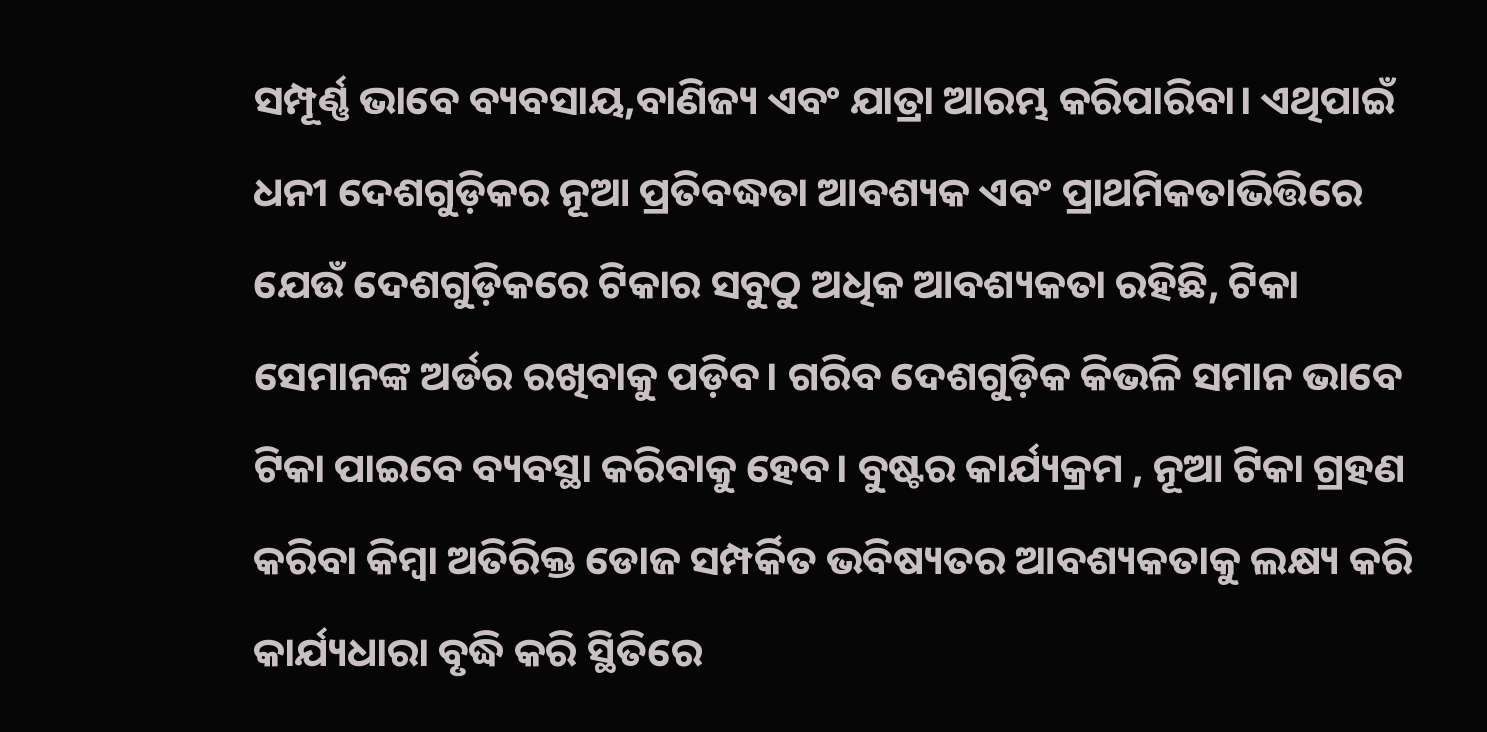ସମ୍ପୂର୍ଣ୍ଣ ଭାବେ ବ୍ୟବସାୟ,ବାଣିଜ୍ୟ ଏବଂ ଯାତ୍ରା ଆରମ୍ଭ କରିପାରିବା। ଏଥିପାଇଁ ଧନୀ ଦେଶଗୁଡ଼ିକର ନୂଆ ପ୍ରତିବଦ୍ଧତା ଆବଶ୍ୟକ ଏବଂ ପ୍ରାଥମିକତାଭିତ୍ତିରେ ଯେଉଁ ଦେଶଗୁଡ଼ିକରେ ଟିକାର ସବୁଠୁ ଅଧିକ ଆବଶ୍ୟକତା ରହିଛି, ଟିକା ସେମାନଙ୍କ ଅର୍ଡର ରଖିବାକୁ ପଡ଼ିବ। ଗରିବ ଦେଶଗୁଡ଼ିକ କିଭଳି ସମାନ ଭାବେ ଟିକା ପାଇବେ ବ୍ୟବସ୍ଥା କରିବାକୁ ହେବ। ବୁଷ୍ଟର କାର୍ଯ୍ୟକ୍ରମ , ନୂଆ ଟିକା ଗ୍ରହଣ କରିବା କିମ୍ବା ଅତିରିକ୍ତ ଡୋଜ ସମ୍ପର୍କିତ ଭବିଷ୍ୟତର ଆବଶ୍ୟକତାକୁ ଲକ୍ଷ୍ୟ କରି କାର୍ଯ୍ୟଧାରା ବୃଦ୍ଧି କରି ସ୍ଥିତିରେ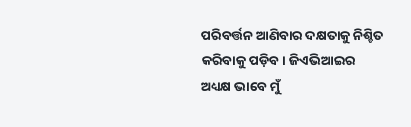ପରିବର୍ତ୍ତନ ଆଣିବାର ଦକ୍ଷତାକୁ ନିଶ୍ଚିତ କରିବାକୁ ପଡ଼ିବ। ଜିଏଭିଆଇର ଅଧ୍ୟକ୍ଷ ଭାବେ ମୁଁ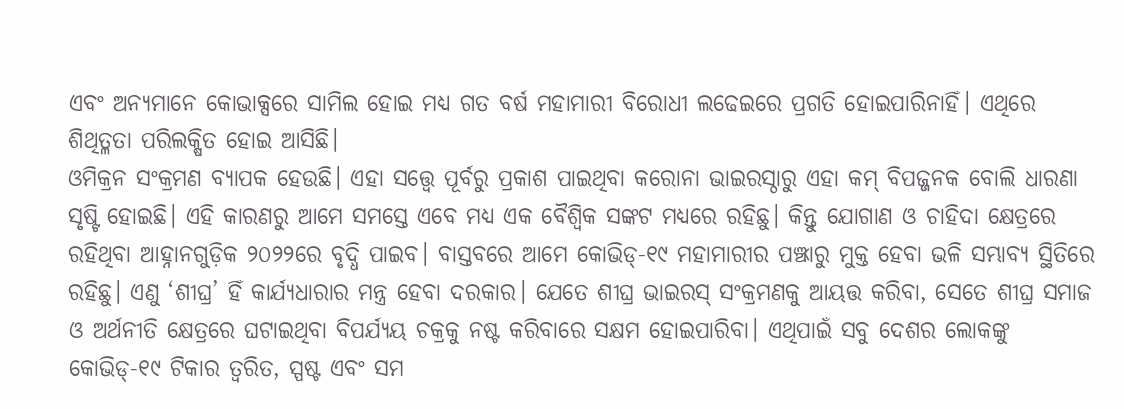ଏବଂ ଅନ୍ୟମାନେ କୋଭାକ୍ସରେ ସାମିଲ ହୋଇ ମଧ୍ୟ ଗତ ବର୍ଷ ମହାମାରୀ ବିରୋଧୀ ଲଢେଇରେ ପ୍ରଗତି ହୋଇପାରିନାହିଁ। ଏଥିରେ ଶିଥିତ୍ଳତା ପରିଲକ୍ଷିତ ହୋଇ ଆସିଛି।
ଓମିକ୍ରନ ସଂକ୍ରମଣ ବ୍ୟାପକ ହେଉଛି। ଏହା ସତ୍ତ୍ୱେ ପୂର୍ବରୁ ପ୍ରକାଶ ପାଇଥିବା କରୋନା ଭାଇରସ୍ଠାରୁ ଏହା କମ୍ ବିପଜ୍ଜନକ ବୋଲି ଧାରଣା ସୃଷ୍ଟି ହୋଇଛି। ଏହି କାରଣରୁ ଆମେ ସମସ୍ତେ ଏବେ ମଧ୍ୟ ଏକ ବୈଶ୍ୱିକ ସଙ୍କଟ ମଧ୍ୟରେ ରହିଛୁ। କିନ୍ତୁ ଯୋଗାଣ ଓ ଚାହିଦା କ୍ଷେତ୍ରରେ ରହିଥିବା ଆହ୍ନାନଗୁଡ଼ିକ ୨୦୨୨ରେ ବୃଦ୍ଧି ପାଇବ। ବାସ୍ତବରେ ଆମେ କୋଭିଡ୍-୧୯ ମହାମାରୀର ପଞ୍ଝାରୁ ମୁକ୍ତ ହେବା ଭଳି ସମ୍ଭାବ୍ୟ ସ୍ଥିତିରେ ରହିଛୁ। ଏଣୁ ‘ଶୀଘ୍ର’ ହିଁ କାର୍ଯ୍ୟଧାରାର ମନ୍ତ୍ର ହେବା ଦରକାର। ଯେତେ ଶୀଘ୍ର ଭାଇରସ୍ ସଂକ୍ରମଣକୁ ଆୟତ୍ତ କରିବା, ସେତେ ଶୀଘ୍ର ସମାଜ ଓ ଅର୍ଥନୀତି କ୍ଷେତ୍ରରେ ଘଟାଇଥିବା ବିପର୍ଯ୍ୟୟ ଚକ୍ରକୁ ନଷ୍ଟ କରିବାରେ ସକ୍ଷମ ହୋଇପାରିବା। ଏଥିପାଇଁ ସବୁ ଦେଶର ଲୋକଙ୍କୁ କୋଭିଡ୍-୧୯ ଟିକାର ତ୍ୱରିତ, ସ୍ପଷ୍ଟ ଏବଂ ସମ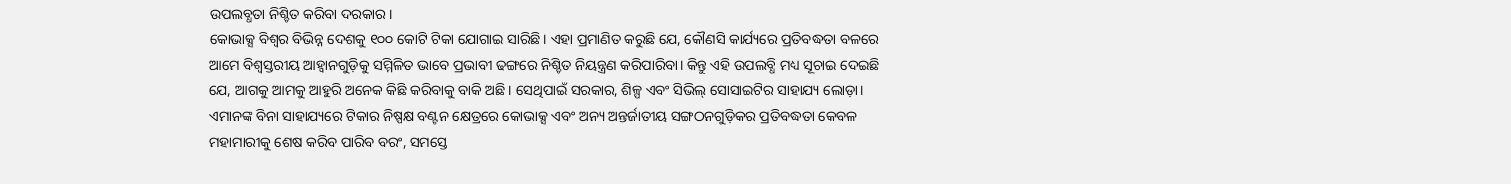ଉପଲବ୍ଧତା ନିଶ୍ଚିତ କରିବା ଦରକାର।
କୋଭାକ୍ସ ବିଶ୍ୱର ବିଭିନ୍ନ ଦେଶକୁ ୧୦୦ କୋଟି ଟିକା ଯୋଗାଇ ସାରିଛି। ଏହା ପ୍ରମାଣିତ କରୁଛି ଯେ, କୌଣସି କାର୍ଯ୍ୟରେ ପ୍ରତିବଦ୍ଧତା ବଳରେ ଆମେ ବିଶ୍ୱସ୍ତରୀୟ ଆହ୍ବାନଗୁଡ଼ିକୁ ସମ୍ମିଳିତ ଭାବେ ପ୍ରଭାବୀ ଢଙ୍ଗରେ ନିଶ୍ଚିତ ନିୟନ୍ତ୍ରଣ କରିପାରିବା। କିନ୍ତୁ ଏହି ଉପଲବ୍ଧି ମଧ୍ୟ ସୂଚାଇ ଦେଇଛି ଯେ, ଆଗକୁ ଆମକୁ ଆହୁରି ଅନେକ କିଛି କରିବାକୁ ବାକି ଅଛି। ସେଥିପାଇଁ ସରକାର, ଶିଳ୍ପ ଏବଂ ସିଭିଲ୍ ସୋସାଇଟିର ସାହାଯ୍ୟ ଲୋଡ଼ା। ଏମାନଙ୍କ ବିନା ସାହାଯ୍ୟରେ ଟିକାର ନିଷ୍ପକ୍ଷ ବଣ୍ଟନ କ୍ଷେତ୍ରରେ କୋଭାକ୍ସ ଏବଂ ଅନ୍ୟ ଅନ୍ତର୍ଜାତୀୟ ସଙ୍ଗଠନଗୁଡ଼ିକର ପ୍ରତିବଦ୍ଧତା କେବଳ ମହାମାରୀକୁ ଶେଷ କରିବ ପାରିବ ବରଂ, ସମସ୍ତେ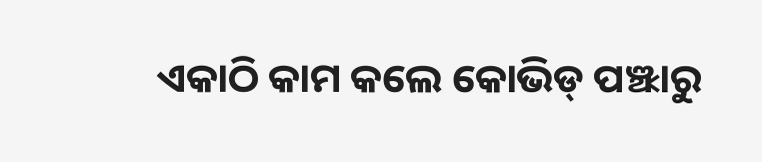ଏକାଠି କାମ କଲେ କୋଭିଡ୍ ପଞ୍ଝାରୁ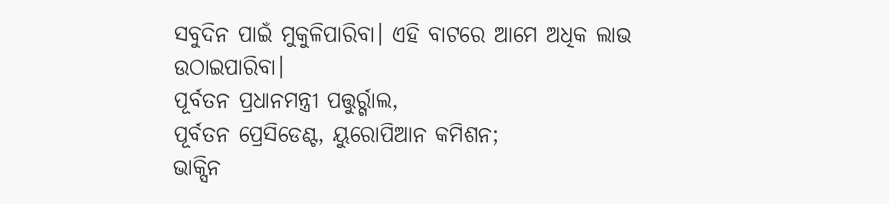ସବୁଦିନ ପାଇଁ ମୁକୁଳିପାରିବା। ଏହି ବାଟରେ ଆମେ ଅଧିକ ଲାଭ ଉଠାଇପାରିବା।
ପୂର୍ବତନ ପ୍ରଧାନମନ୍ତ୍ରୀ ପତ୍ତୁର୍ର୍ଗାଲ,
ପୂର୍ବତନ ପ୍ରେସିଡେଣ୍ଟ, ୟୁରୋପିଆନ କମିଶନ;
ଭାକ୍ସିନ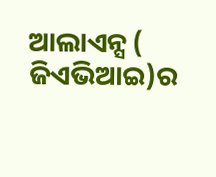ଆଲାଏନ୍ସ ( ଜିଏଭିଆଇ)ର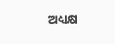ଅଧ୍ୟକ୍ଷ